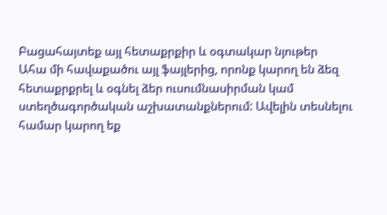Բացահայտեք այլ հետաքրքիր և օգտակար նյութեր
Ահա մի հավաքածու այլ ֆայլերից, որոնք կարող են ձեզ հետաքրքրել և օգնել ձեր ուսումնասիրման կամ ստեղծագործական աշխատանքներում: Ավելին տեսնելու համար կարող եք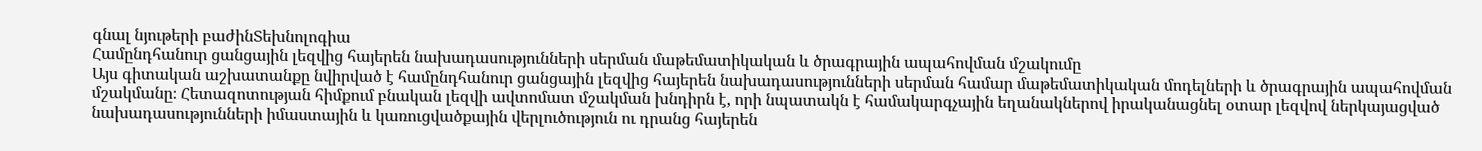գնալ նյութերի բաժինՏեխնոլոգիա
Համընդհանուր ցանցային լեզվից հայերեն նախադասությունների սերման մաթեմատիկական և ծրագրային ապահովման մշակումը
Այս գիտական աշխատանքը նվիրված է համընդհանուր ցանցային լեզվից հայերեն նախադասությունների սերման համար մաթեմատիկական մոդելների և ծրագրային ապահովման մշակմանը։ Հետազոտության հիմքում բնական լեզվի ավտոմատ մշակման խնդիրն է, որի նպատակն է համակարգչային եղանակներով իրականացնել օտար լեզվով ներկայացված նախադասությունների իմաստային և կառուցվածքային վերլուծություն ու դրանց հայերեն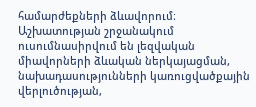համարժեքների ձևավորում։ Աշխատության շրջանակում ուսումնասիրվում են լեզվական միավորների ձևական ներկայացման, նախադասությունների կառուցվածքային վերլուծության,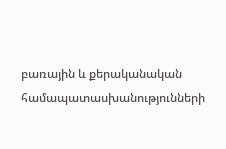բառային և քերականական համապատասխանությունների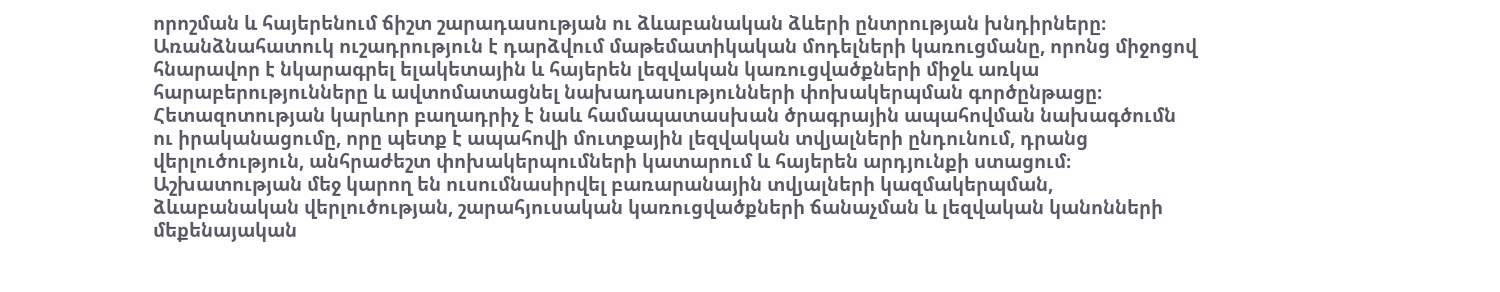որոշման և հայերենում ճիշտ շարադասության ու ձևաբանական ձևերի ընտրության խնդիրները։ Առանձնահատուկ ուշադրություն է դարձվում մաթեմատիկական մոդելների կառուցմանը, որոնց միջոցով հնարավոր է նկարագրել ելակետային և հայերեն լեզվական կառուցվածքների միջև առկա հարաբերությունները և ավտոմատացնել նախադասությունների փոխակերպման գործընթացը։ Հետազոտության կարևոր բաղադրիչ է նաև համապատասխան ծրագրային ապահովման նախագծումն ու իրականացումը, որը պետք է ապահովի մուտքային լեզվական տվյալների ընդունում, դրանց վերլուծություն, անհրաժեշտ փոխակերպումների կատարում և հայերեն արդյունքի ստացում։ Աշխատության մեջ կարող են ուսումնասիրվել բառարանային տվյալների կազմակերպման, ձևաբանական վերլուծության, շարահյուսական կառուցվածքների ճանաչման և լեզվական կանոնների մեքենայական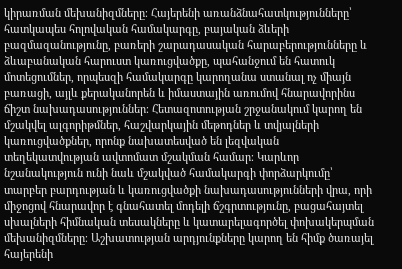կիրառման մեխանիզմները։ Հայերենի առանձնահատկությունները՝ հատկապես հոլովական համակարգը, բայական ձևերի բազմազանությունը, բառերի շարադասական հարաբերությունները և ձևաբանական հարուստ կառուցվածքը, պահանջում են հատուկ մոտեցումներ, որպեսզի համակարգը կարողանա ստանալ ոչ միայն բառացի, այլև քերականորեն և իմաստային առումով հնարավորինս ճիշտ նախադասություններ։ Հետազոտության շրջանակում կարող են մշակվել ալգորիթմներ, հաշվարկային մեթոդներ և տվյալների կառուցվածքներ, որոնք նախատեսված են լեզվական տեղեկատվության ավտոմատ մշակման համար։ Կարևոր նշանակություն ունի նաև մշակված համակարգի փորձարկումը՝ տարբեր բարդության և կառուցվածքի նախադասությունների վրա, որի միջոցով հնարավոր է գնահատել մոդելի ճշգրտությունը, բացահայտել սխալների հիմնական տեսակները և կատարելագործել փոխակերպման մեխանիզմները։ Աշխատության արդյունքները կարող են հիմք ծառայել հայերենի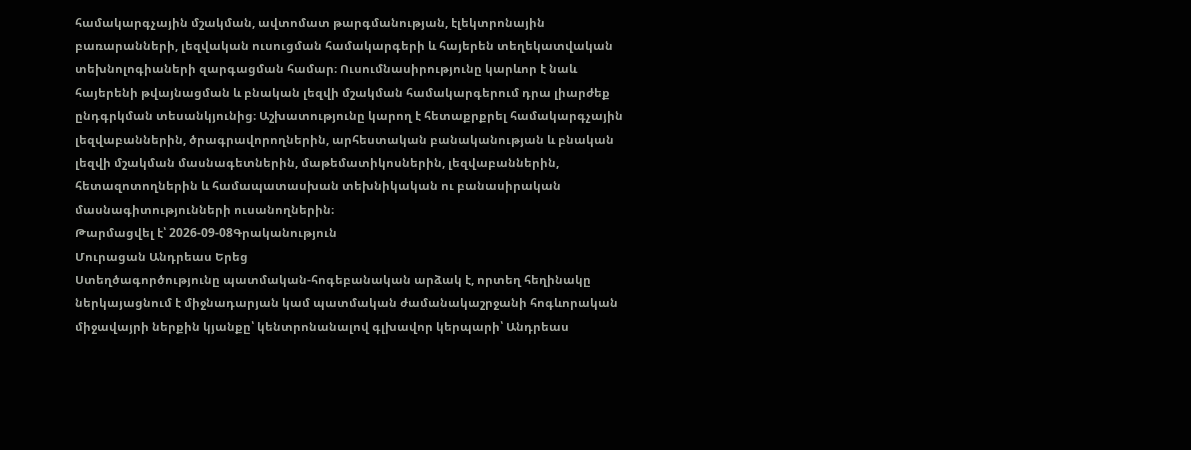համակարգչային մշակման, ավտոմատ թարգմանության, էլեկտրոնային բառարանների, լեզվական ուսուցման համակարգերի և հայերեն տեղեկատվական տեխնոլոգիաների զարգացման համար։ Ուսումնասիրությունը կարևոր է նաև հայերենի թվայնացման և բնական լեզվի մշակման համակարգերում դրա լիարժեք ընդգրկման տեսանկյունից։ Աշխատությունը կարող է հետաքրքրել համակարգչային լեզվաբաններին, ծրագրավորողներին, արհեստական բանականության և բնական լեզվի մշակման մասնագետներին, մաթեմատիկոսներին, լեզվաբաններին, հետազոտողներին և համապատասխան տեխնիկական ու բանասիրական մասնագիտությունների ուսանողներին։
Թարմացվել է՝ 2026-09-08Գրականություն
Մուրացան Անդրեաս Երեց
Ստեղծագործությունը պատմական-հոգեբանական արձակ է, որտեղ հեղինակը ներկայացնում է միջնադարյան կամ պատմական ժամանակաշրջանի հոգևորական միջավայրի ներքին կյանքը՝ կենտրոնանալով գլխավոր կերպարի՝ Անդրեաս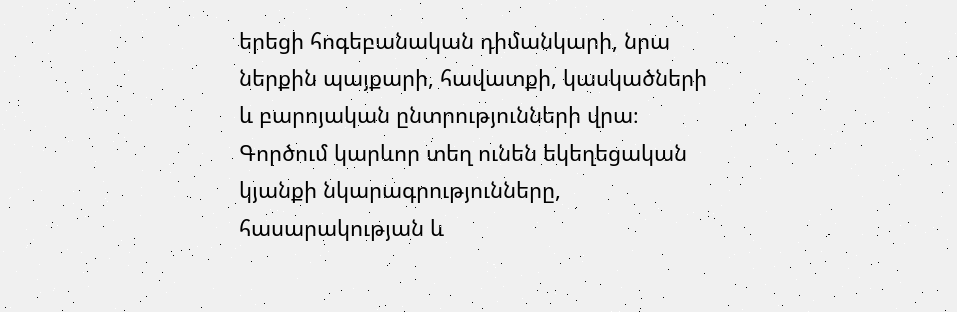երեցի հոգեբանական դիմանկարի, նրա ներքին պայքարի, հավատքի, կասկածների և բարոյական ընտրությունների վրա։ Գործում կարևոր տեղ ունեն եկեղեցական կյանքի նկարագրությունները, հասարակության և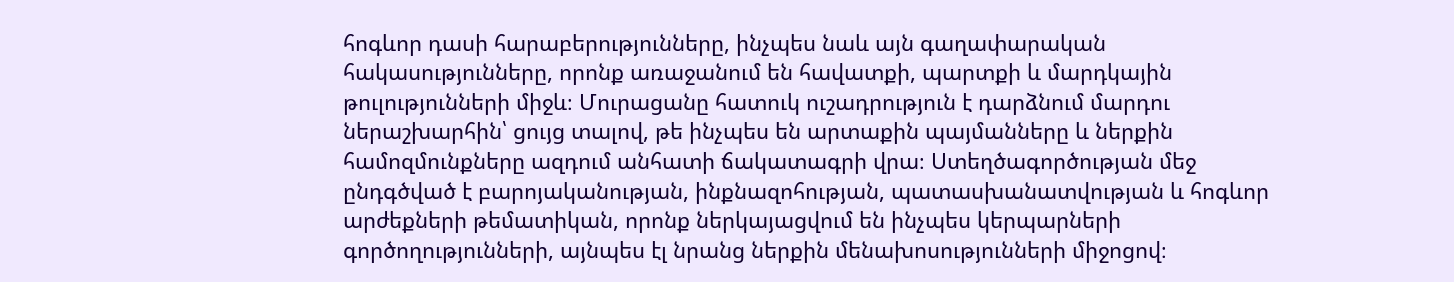հոգևոր դասի հարաբերությունները, ինչպես նաև այն գաղափարական հակասությունները, որոնք առաջանում են հավատքի, պարտքի և մարդկային թուլությունների միջև։ Մուրացանը հատուկ ուշադրություն է դարձնում մարդու ներաշխարհին՝ ցույց տալով, թե ինչպես են արտաքին պայմանները և ներքին համոզմունքները ազդում անհատի ճակատագրի վրա։ Ստեղծագործության մեջ ընդգծված է բարոյականության, ինքնազոհության, պատասխանատվության և հոգևոր արժեքների թեմատիկան, որոնք ներկայացվում են ինչպես կերպարների գործողությունների, այնպես էլ նրանց ներքին մենախոսությունների միջոցով։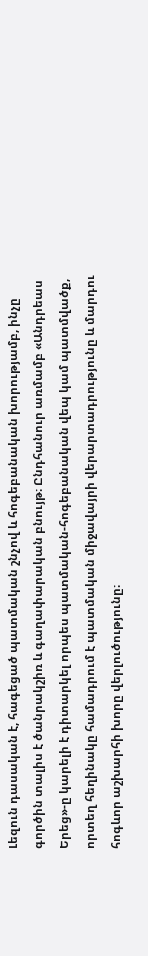Լեզուն դասական է, հագեցած պատմական շնչով և հոգեբանական խորությամբ, ինչը գործին տալիս է ծանրակշիռ և գաղափարական բնույթ։ Ընդհանուր առմամբ «Անդրեաս Երեց»-ը կարելի է դիտարկել որպես պատմական-հոգեբանական վեպ կամ պատմվածք, որտեղ հեղինակը համադրում է պատմական միջավայրի վերարտադրությունը և մարդու հոգևոր աշխարհի խորը վերլուծությունը։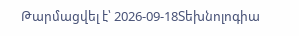Թարմացվել է՝ 2026-09-18Տեխնոլոգիա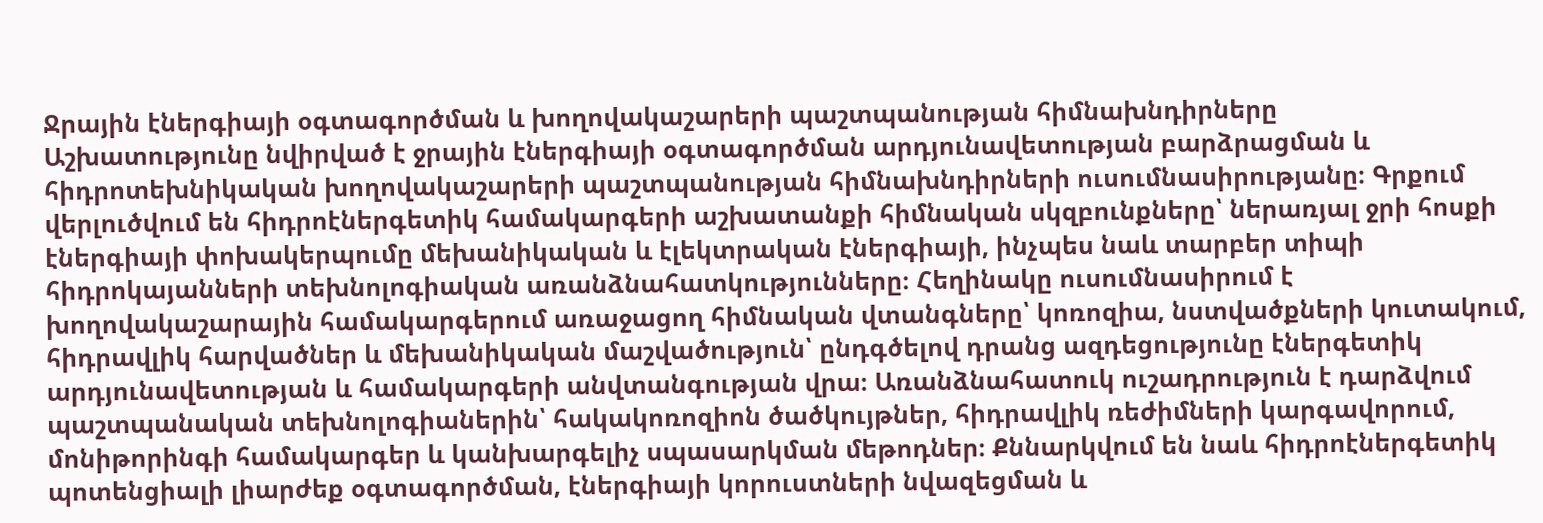Ջրային էներգիայի օգտագործման և խողովակաշարերի պաշտպանության հիմնախնդիրները
Աշխատությունը նվիրված է ջրային էներգիայի օգտագործման արդյունավետության բարձրացման և հիդրոտեխնիկական խողովակաշարերի պաշտպանության հիմնախնդիրների ուսումնասիրությանը։ Գրքում վերլուծվում են հիդրոէներգետիկ համակարգերի աշխատանքի հիմնական սկզբունքները՝ ներառյալ ջրի հոսքի էներգիայի փոխակերպումը մեխանիկական և էլեկտրական էներգիայի, ինչպես նաև տարբեր տիպի հիդրոկայանների տեխնոլոգիական առանձնահատկությունները։ Հեղինակը ուսումնասիրում է խողովակաշարային համակարգերում առաջացող հիմնական վտանգները՝ կոռոզիա, նստվածքների կուտակում, հիդրավլիկ հարվածներ և մեխանիկական մաշվածություն՝ ընդգծելով դրանց ազդեցությունը էներգետիկ արդյունավետության և համակարգերի անվտանգության վրա։ Առանձնահատուկ ուշադրություն է դարձվում պաշտպանական տեխնոլոգիաներին՝ հակակոռոզիոն ծածկույթներ, հիդրավլիկ ռեժիմների կարգավորում, մոնիթորինգի համակարգեր և կանխարգելիչ սպասարկման մեթոդներ։ Քննարկվում են նաև հիդրոէներգետիկ պոտենցիալի լիարժեք օգտագործման, էներգիայի կորուստների նվազեցման և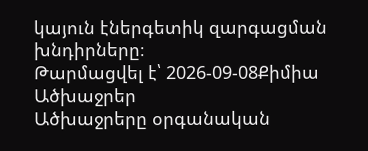կայուն էներգետիկ զարգացման խնդիրները։
Թարմացվել է՝ 2026-09-08Քիմիա
Ածխաջրեր
Ածխաջրերը օրգանական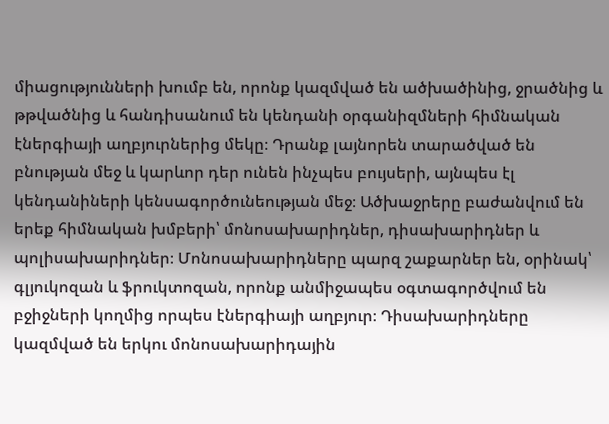միացությունների խումբ են, որոնք կազմված են ածխածինից, ջրածնից և թթվածնից և հանդիսանում են կենդանի օրգանիզմների հիմնական էներգիայի աղբյուրներից մեկը։ Դրանք լայնորեն տարածված են բնության մեջ և կարևոր դեր ունեն ինչպես բույսերի, այնպես էլ կենդանիների կենսագործունեության մեջ։ Ածխաջրերը բաժանվում են երեք հիմնական խմբերի՝ մոնոսախարիդներ, դիսախարիդներ և պոլիսախարիդներ։ Մոնոսախարիդները պարզ շաքարներ են, օրինակ՝ գլյուկոզան և ֆրուկտոզան, որոնք անմիջապես օգտագործվում են բջիջների կողմից որպես էներգիայի աղբյուր։ Դիսախարիդները կազմված են երկու մոնոսախարիդային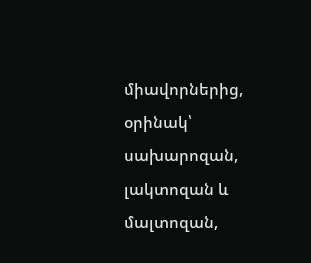միավորներից, օրինակ՝ սախարոզան, լակտոզան և մալտոզան,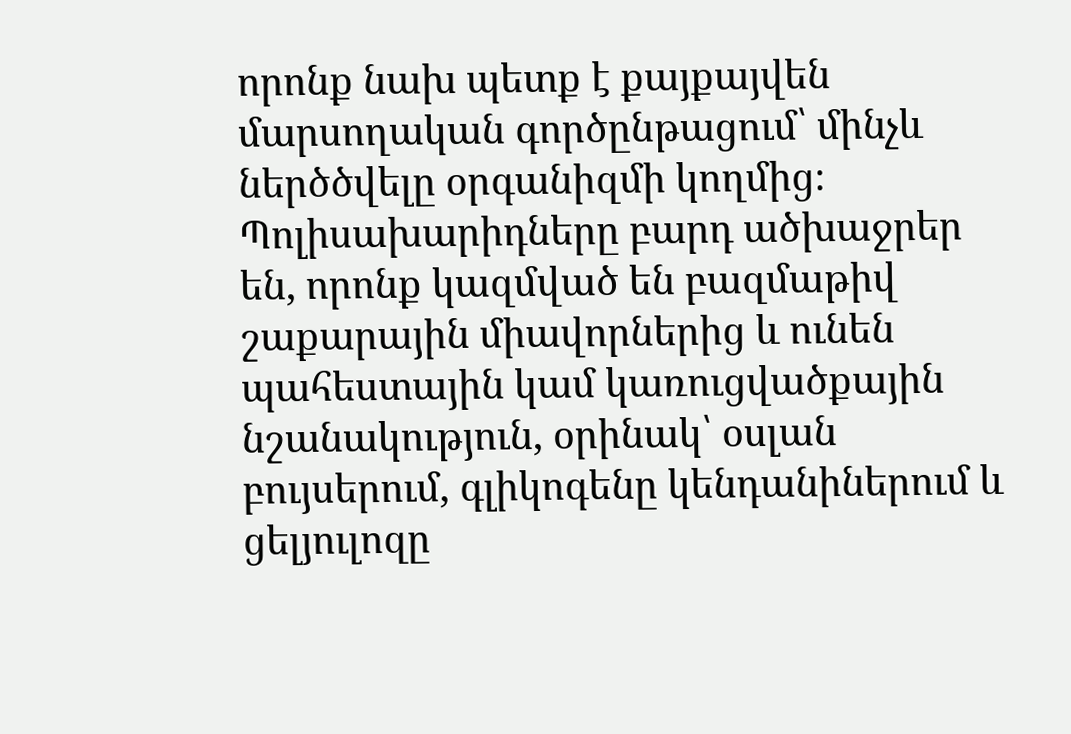որոնք նախ պետք է քայքայվեն մարսողական գործընթացում՝ մինչև ներծծվելը օրգանիզմի կողմից։ Պոլիսախարիդները բարդ ածխաջրեր են, որոնք կազմված են բազմաթիվ շաքարային միավորներից և ունեն պահեստային կամ կառուցվածքային նշանակություն, օրինակ՝ օսլան բույսերում, գլիկոգենը կենդանիներում և ցելյուլոզը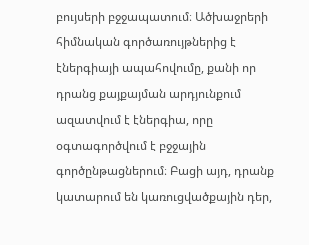բույսերի բջջապատում։ Ածխաջրերի հիմնական գործառույթներից է էներգիայի ապահովումը, քանի որ դրանց քայքայման արդյունքում ազատվում է էներգիա, որը օգտագործվում է բջջային գործընթացներում։ Բացի այդ, դրանք կատարում են կառուցվածքային դեր,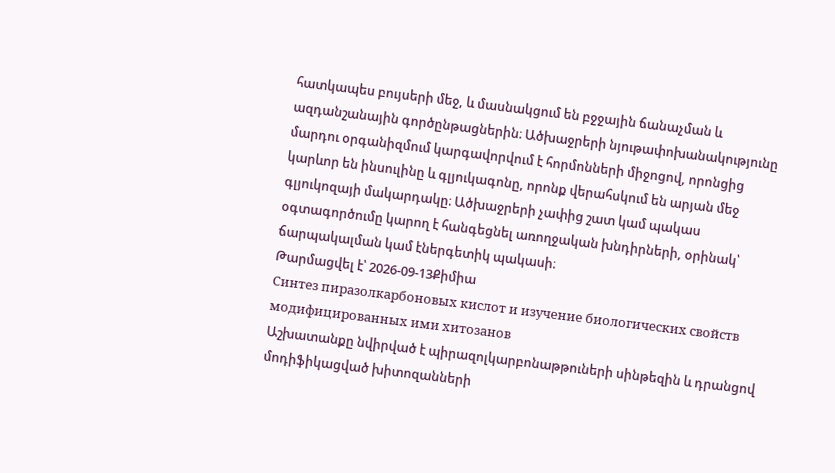հատկապես բույսերի մեջ, և մասնակցում են բջջային ճանաչման և ազդանշանային գործընթացներին։ Ածխաջրերի նյութափոխանակությունը մարդու օրգանիզմում կարգավորվում է հորմոնների միջոցով, որոնցից կարևոր են ինսուլինը և գլյուկագոնը, որոնք վերահսկում են արյան մեջ գլյուկոզայի մակարդակը։ Ածխաջրերի չափից շատ կամ պակաս օգտագործումը կարող է հանգեցնել առողջական խնդիրների, օրինակ՝ ճարպակալման կամ էներգետիկ պակասի։
Թարմացվել է՝ 2026-09-13Քիմիա
Синтез пиразолкарбоновых кислот и изучение биологических свойств модифицированных ими хитозанов
Աշխատանքը նվիրված է պիրազոլկարբոնաթթուների սինթեզին և դրանցով մոդիֆիկացված խիտոզանների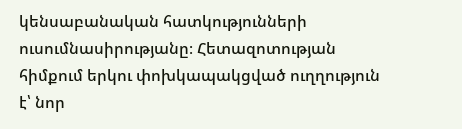կենսաբանական հատկությունների ուսումնասիրությանը։ Հետազոտության հիմքում երկու փոխկապակցված ուղղություն է՝ նոր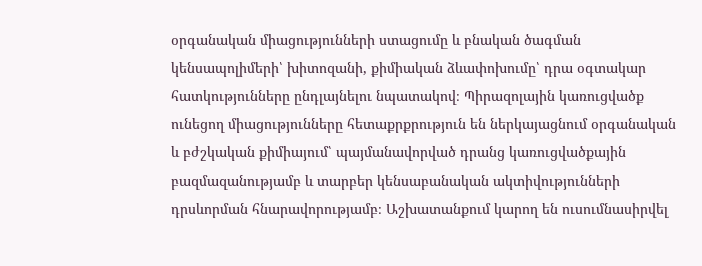օրգանական միացությունների ստացումը և բնական ծագման կենսապոլիմերի՝ խիտոզանի, քիմիական ձևափոխումը՝ դրա օգտակար հատկությունները ընդլայնելու նպատակով։ Պիրազոլային կառուցվածք ունեցող միացությունները հետաքրքրություն են ներկայացնում օրգանական և բժշկական քիմիայում՝ պայմանավորված դրանց կառուցվածքային բազմազանությամբ և տարբեր կենսաբանական ակտիվությունների դրսևորման հնարավորությամբ։ Աշխատանքում կարող են ուսումնասիրվել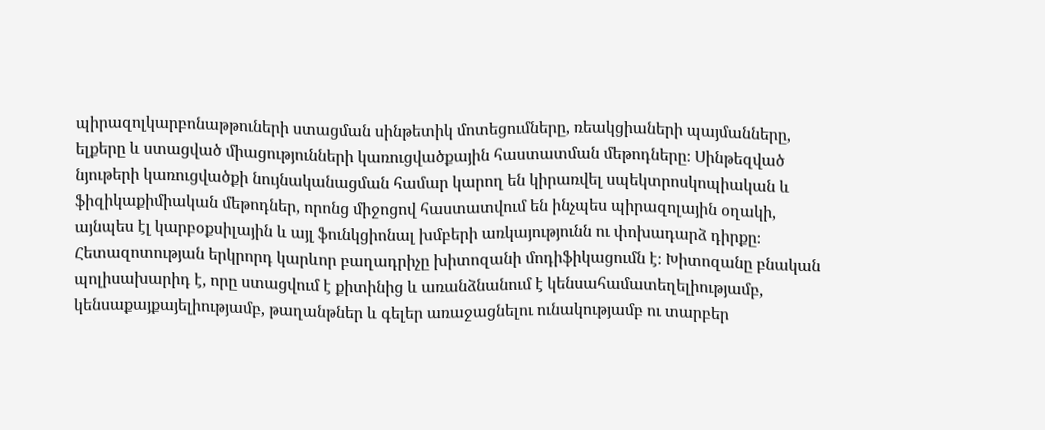պիրազոլկարբոնաթթուների ստացման սինթետիկ մոտեցումները, ռեակցիաների պայմանները, ելքերը և ստացված միացությունների կառուցվածքային հաստատման մեթոդները։ Սինթեզված նյութերի կառուցվածքի նույնականացման համար կարող են կիրառվել սպեկտրոսկոպիական և ֆիզիկաքիմիական մեթոդներ, որոնց միջոցով հաստատվում են ինչպես պիրազոլային օղակի, այնպես էլ կարբօքսիլային և այլ ֆունկցիոնալ խմբերի առկայությունն ու փոխադարձ դիրքը։ Հետազոտության երկրորդ կարևոր բաղադրիչը խիտոզանի մոդիֆիկացումն է։ Խիտոզանը բնական պոլիսախարիդ է, որը ստացվում է քիտինից և առանձնանում է կենսահամատեղելիությամբ, կենսաքայքայելիությամբ, թաղանթներ և գելեր առաջացնելու ունակությամբ ու տարբեր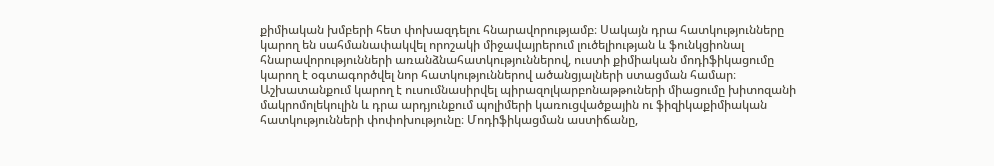քիմիական խմբերի հետ փոխազդելու հնարավորությամբ։ Սակայն դրա հատկությունները կարող են սահմանափակվել որոշակի միջավայրերում լուծելիության և ֆունկցիոնալ հնարավորությունների առանձնահատկություններով, ուստի քիմիական մոդիֆիկացումը կարող է օգտագործվել նոր հատկություններով ածանցյալների ստացման համար։ Աշխատանքում կարող է ուսումնասիրվել պիրազոլկարբոնաթթուների միացումը խիտոզանի մակրոմոլեկուլին և դրա արդյունքում պոլիմերի կառուցվածքային ու ֆիզիկաքիմիական հատկությունների փոփոխությունը։ Մոդիֆիկացման աստիճանը,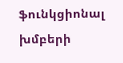ֆունկցիոնալ խմբերի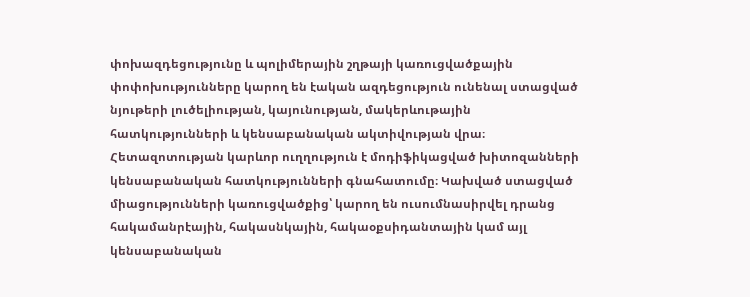փոխազդեցությունը և պոլիմերային շղթայի կառուցվածքային փոփոխությունները կարող են էական ազդեցություն ունենալ ստացված նյութերի լուծելիության, կայունության, մակերևութային հատկությունների և կենսաբանական ակտիվության վրա։ Հետազոտության կարևոր ուղղություն է մոդիֆիկացված խիտոզանների կենսաբանական հատկությունների գնահատումը։ Կախված ստացված միացությունների կառուցվածքից՝ կարող են ուսումնասիրվել դրանց հակամանրէային, հակասնկային, հակաօքսիդանտային կամ այլ կենսաբանական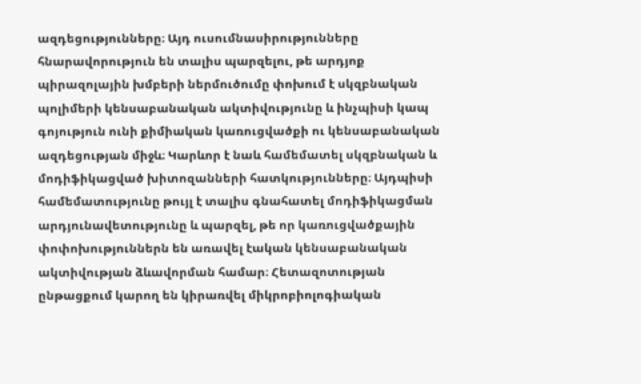ազդեցությունները։ Այդ ուսումնասիրությունները հնարավորություն են տալիս պարզելու, թե արդյոք պիրազոլային խմբերի ներմուծումը փոխում է սկզբնական պոլիմերի կենսաբանական ակտիվությունը և ինչպիսի կապ գոյություն ունի քիմիական կառուցվածքի ու կենսաբանական ազդեցության միջև։ Կարևոր է նաև համեմատել սկզբնական և մոդիֆիկացված խիտոզանների հատկությունները։ Այդպիսի համեմատությունը թույլ է տալիս գնահատել մոդիֆիկացման արդյունավետությունը և պարզել, թե որ կառուցվածքային փոփոխություններն են առավել էական կենսաբանական ակտիվության ձևավորման համար։ Հետազոտության ընթացքում կարող են կիրառվել միկրոբիոլոգիական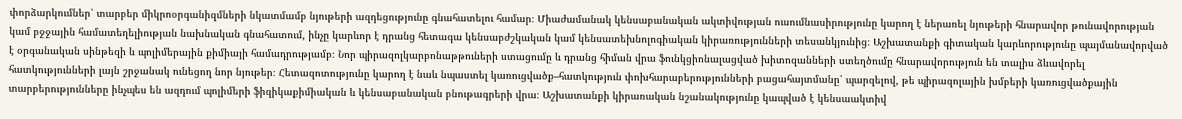փորձարկումներ՝ տարբեր միկրոօրգանիզմների նկատմամբ նյութերի ազդեցությունը գնահատելու համար։ Միաժամանակ կենսաբանական ակտիվության ուսումնասիրությունը կարող է ներառել նյութերի հնարավոր թունավորության կամ բջջային համատեղելիության նախնական գնահատում, ինչը կարևոր է դրանց հետագա կենսաբժշկական կամ կենսատեխնոլոգիական կիրառությունների տեսանկյունից։ Աշխատանքի գիտական կարևորությունը պայմանավորված է օրգանական սինթեզի և պոլիմերային քիմիայի համադրությամբ։ Նոր պիրազոլկարբոնաթթուների ստացումը և դրանց հիման վրա ֆունկցիոնալացված խիտոզանների ստեղծումը հնարավորություն են տալիս ձևավորել հատկությունների լայն շրջանակ ունեցող նոր նյութեր։ Հետազոտությունը կարող է նաև նպաստել կառուցվածք–հատկություն փոխհարաբերությունների բացահայտմանը՝ պարզելով, թե պիրազոլային խմբերի կառուցվածքային տարբերությունները ինչպես են ազդում պոլիմերի ֆիզիկաքիմիական և կենսաբանական բնութագրերի վրա։ Աշխատանքի կիրառական նշանակությունը կապված է կենսաակտիվ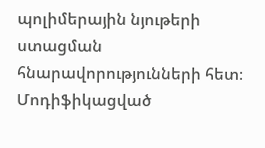պոլիմերային նյութերի ստացման հնարավորությունների հետ։ Մոդիֆիկացված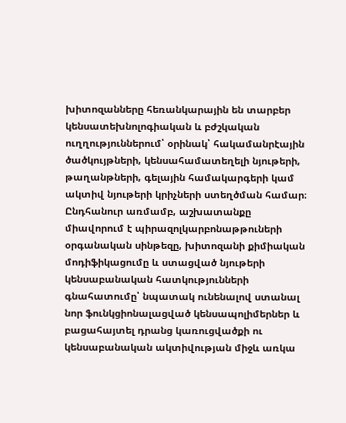խիտոզանները հեռանկարային են տարբեր կենսատեխնոլոգիական և բժշկական ուղղություններում՝ օրինակ՝ հակամանրէային ծածկույթների, կենսահամատեղելի նյութերի, թաղանթների, գելային համակարգերի կամ ակտիվ նյութերի կրիչների ստեղծման համար։ Ընդհանուր առմամբ, աշխատանքը միավորում է պիրազոլկարբոնաթթուների օրգանական սինթեզը, խիտոզանի քիմիական մոդիֆիկացումը և ստացված նյութերի կենսաբանական հատկությունների գնահատումը՝ նպատակ ունենալով ստանալ նոր ֆունկցիոնալացված կենսապոլիմերներ և բացահայտել դրանց կառուցվածքի ու կենսաբանական ակտիվության միջև առկա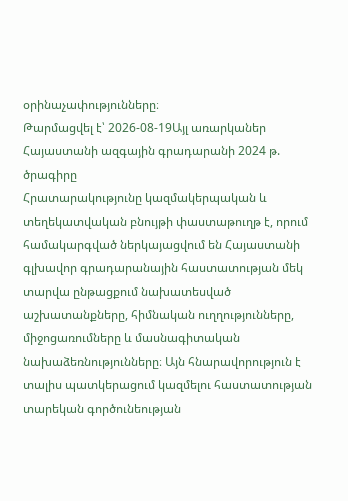օրինաչափությունները։
Թարմացվել է՝ 2026-08-19Այլ առարկաներ
Հայաստանի ազգային գրադարանի 2024 թ. ծրագիրը
Հրատարակությունը կազմակերպական և տեղեկատվական բնույթի փաստաթուղթ է, որում համակարգված ներկայացվում են Հայաստանի գլխավոր գրադարանային հաստատության մեկ տարվա ընթացքում նախատեսված աշխատանքները, հիմնական ուղղությունները, միջոցառումները և մասնագիտական նախաձեռնությունները։ Այն հնարավորություն է տալիս պատկերացում կազմելու հաստատության տարեկան գործունեության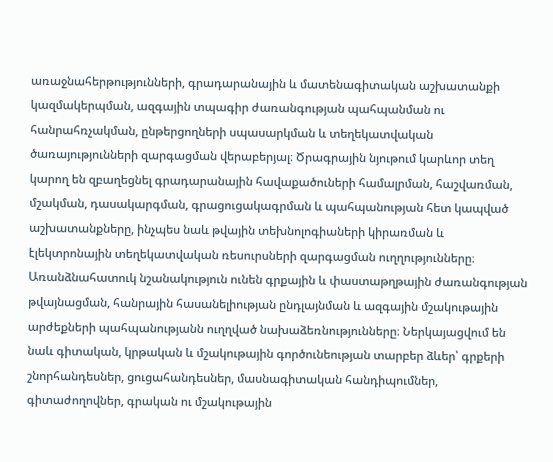առաջնահերթությունների, գրադարանային և մատենագիտական աշխատանքի կազմակերպման, ազգային տպագիր ժառանգության պահպանման ու հանրահռչակման, ընթերցողների սպասարկման և տեղեկատվական ծառայությունների զարգացման վերաբերյալ։ Ծրագրային նյութում կարևոր տեղ կարող են զբաղեցնել գրադարանային հավաքածուների համալրման, հաշվառման, մշակման, դասակարգման, գրացուցակագրման և պահպանության հետ կապված աշխատանքները, ինչպես նաև թվային տեխնոլոգիաների կիրառման և էլեկտրոնային տեղեկատվական ռեսուրսների զարգացման ուղղությունները։ Առանձնահատուկ նշանակություն ունեն գրքային և փաստաթղթային ժառանգության թվայնացման, հանրային հասանելիության ընդլայնման և ազգային մշակութային արժեքների պահպանությանն ուղղված նախաձեռնությունները։ Ներկայացվում են նաև գիտական, կրթական և մշակութային գործունեության տարբեր ձևեր՝ գրքերի շնորհանդեսներ, ցուցահանդեսներ, մասնագիտական հանդիպումներ, գիտաժողովներ, գրական ու մշակութային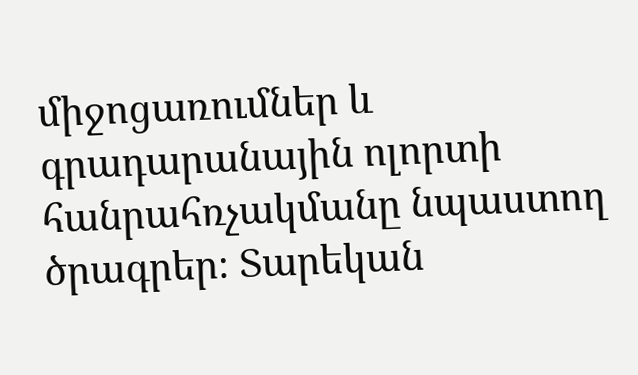միջոցառումներ և գրադարանային ոլորտի հանրահռչակմանը նպաստող ծրագրեր։ Տարեկան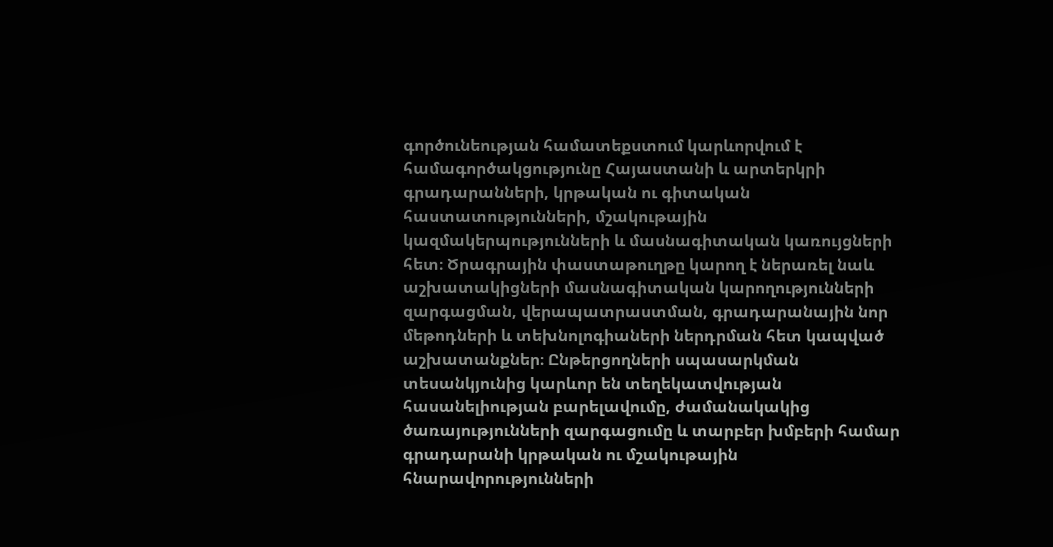գործունեության համատեքստում կարևորվում է համագործակցությունը Հայաստանի և արտերկրի գրադարանների, կրթական ու գիտական հաստատությունների, մշակութային կազմակերպությունների և մասնագիտական կառույցների հետ։ Ծրագրային փաստաթուղթը կարող է ներառել նաև աշխատակիցների մասնագիտական կարողությունների զարգացման, վերապատրաստման, գրադարանային նոր մեթոդների և տեխնոլոգիաների ներդրման հետ կապված աշխատանքներ։ Ընթերցողների սպասարկման տեսանկյունից կարևոր են տեղեկատվության հասանելիության բարելավումը, ժամանակակից ծառայությունների զարգացումը և տարբեր խմբերի համար գրադարանի կրթական ու մշակութային հնարավորությունների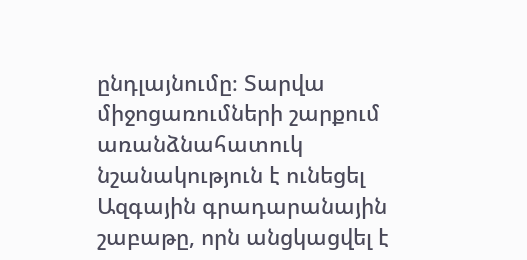ընդլայնումը։ Տարվա միջոցառումների շարքում առանձնահատուկ նշանակություն է ունեցել Ազգային գրադարանային շաբաթը, որն անցկացվել է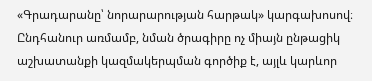«Գրադարանը՝ նորարարության հարթակ» կարգախոսով։ Ընդհանուր առմամբ, նման ծրագիրը ոչ միայն ընթացիկ աշխատանքի կազմակերպման գործիք է, այլև կարևոր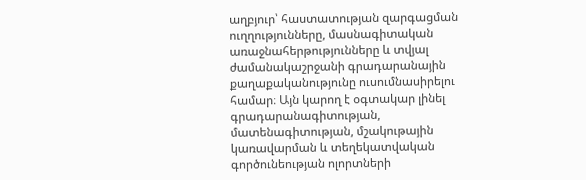աղբյուր՝ հաստատության զարգացման ուղղությունները, մասնագիտական առաջնահերթությունները և տվյալ ժամանակաշրջանի գրադարանային քաղաքականությունը ուսումնասիրելու համար։ Այն կարող է օգտակար լինել գրադարանագիտության, մատենագիտության, մշակութային կառավարման և տեղեկատվական գործունեության ոլորտների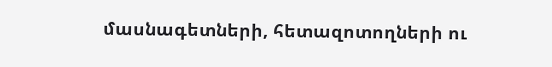մասնագետների, հետազոտողների ու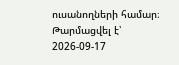ուսանողների համար։
Թարմացվել է՝ 2026-09-17